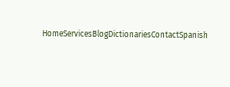HomeServicesBlogDictionariesContactSpanish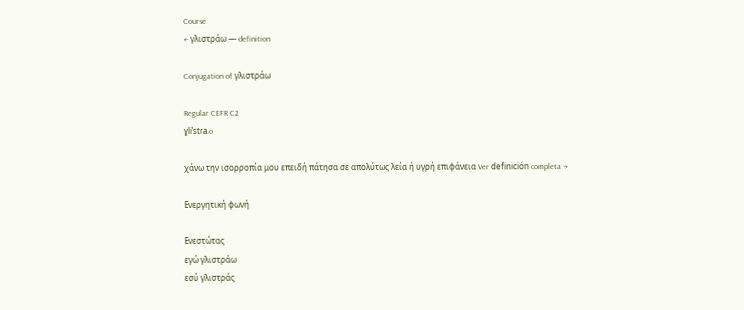Course
← γλιστράω — definition

Conjugation of γλιστράω

Regular CEFR C2
ɣliˈstɾa.o

χάνω την ισορροπία μου επειδή πάτησα σε απολύτως λεία ή υγρή επιφάνεια Ver definición completa →

Ενεργητική φωνή

Ενεστώτας
εγώ γλιστράω
εσύ γλιστράς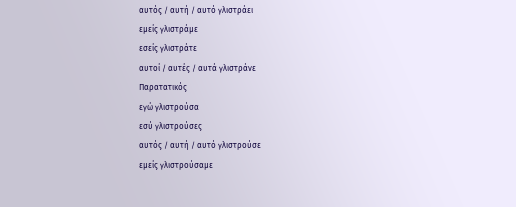αυτός / αυτή / αυτό γλιστράει
εμείς γλιστράμε
εσείς γλιστράτε
αυτοί / αυτές / αυτά γλιστράνε
Παρατατικός
εγώ γλιστρούσα
εσύ γλιστρούσες
αυτός / αυτή / αυτό γλιστρούσε
εμείς γλιστρούσαμε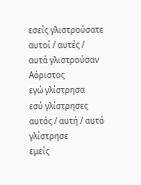εσείς γλιστρούσατε
αυτοί / αυτές / αυτά γλιστρούσαν
Αόριστος
εγώ γλίστρησα
εσύ γλίστρησες
αυτός / αυτή / αυτό γλίστρησε
εμείς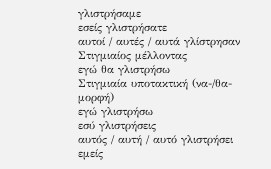γλιστρήσαμε
εσείς γλιστρήσατε
αυτοί / αυτές / αυτά γλίστρησαν
Στιγμιαίος μέλλοντας
εγώ θα γλιστρήσω
Στιγμιαία υποτακτική (να-/θα- μορφή)
εγώ γλιστρήσω
εσύ γλιστρήσεις
αυτός / αυτή / αυτό γλιστρήσει
εμείς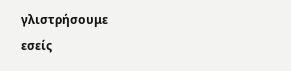γλιστρήσουμε
εσείς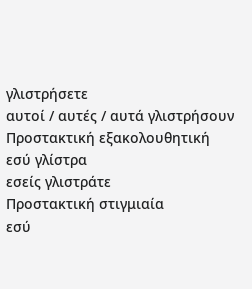γλιστρήσετε
αυτοί / αυτές / αυτά γλιστρήσουν
Προστακτική εξακολουθητική
εσύ γλίστρα
εσείς γλιστράτε
Προστακτική στιγμιαία
εσύ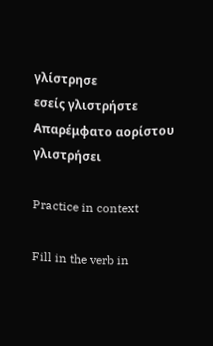γλίστρησε
εσείς γλιστρήστε
Απαρέμφατο αορίστου
γλιστρήσει

Practice in context

Fill in the verb in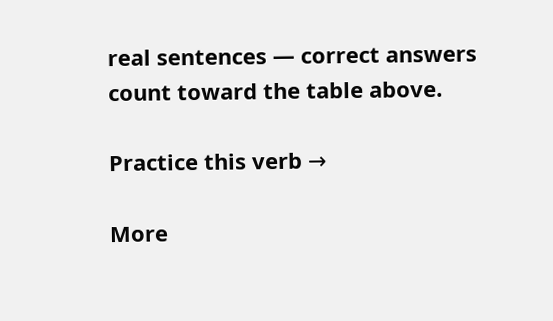real sentences — correct answers count toward the table above.

Practice this verb →

More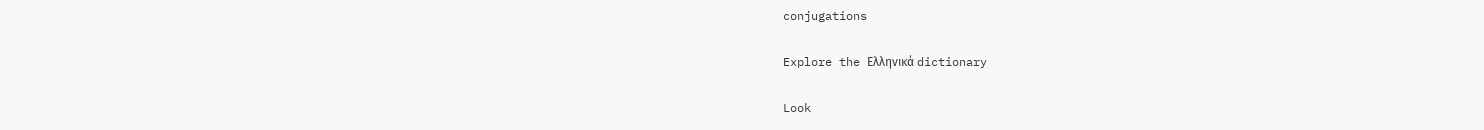conjugations

Explore the Ελληνικά dictionary

Look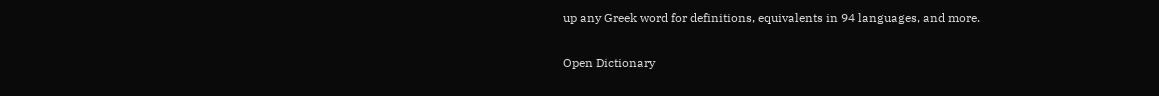up any Greek word for definitions, equivalents in 94 languages, and more.

Open Dictionary